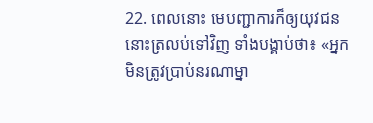22. ពេលនោះ មេបញ្ជាការក៏ឲ្យយុវជននោះត្រលប់ទៅវិញ ទាំងបង្គាប់ថា៖ «អ្នកមិនត្រូវប្រាប់នរណាម្នា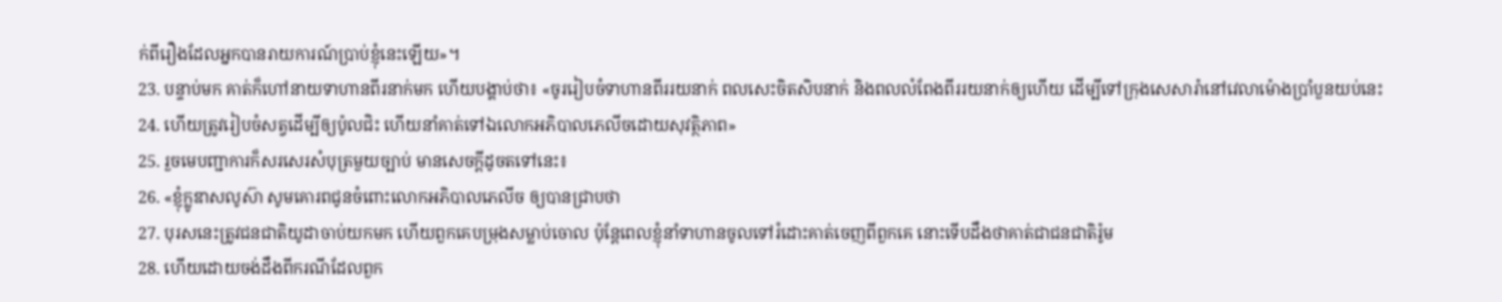ក់ពីរឿងដែលអ្នកបានរាយការណ៍ប្រាប់ខ្ញុំនេះឡើយ»។
23. បន្ទាប់មក គាត់ក៏ហៅនាយទាហានពីរនាក់មក ហើយបង្គាប់ថា៖ «ចូររៀបចំទាហានពីររយនាក់ ពលសេះចិតសិបនាក់ និងពលលំពែងពីររយនាក់ឲ្យហើយ ដើម្បីទៅក្រុងសេសារ៉ានៅវេលាម៉ោងប្រាំបួនយប់នេះ
24. ហើយត្រូវរៀបចំសត្វដើម្បីឲ្យប៉ូលជិះ ហើយនាំគាត់ទៅឯលោកអភិបាលភេលីចដោយសុវត្ថិភាព»
25. រួចមេបញ្ជាការក៏សរសេរសំបុត្រមួយច្បាប់ មានសេចក្ដីដូចតទៅនេះ៖
26. «ខ្ញុំក្លូឌាសលូស៊ា សូមគោរពជូនចំពោះលោកអភិបាលភេលីច ឲ្យបានជ្រាបថា
27. បុរសនេះត្រូវជនជាតិយូដាចាប់យកមក ហើយពួកគេបម្រុងសម្លាប់ចោល ប៉ុន្ដែពេលខ្ញុំនាំទាហានចូលទៅរំដោះគាត់ចេញពីពួកគេ នោះទើបដឹងថាគាត់ជាជនជាតិរ៉ូម
28. ហើយដោយចង់ដឹងពីករណីដែលពួក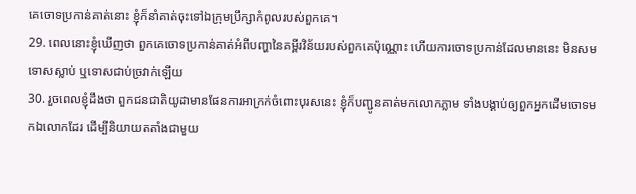គេចោទប្រកាន់គាត់នោះ ខ្ញុំក៏នាំគាត់ចុះទៅឯក្រុមប្រឹក្សាកំពូលរបស់ពួកគេ។
29. ពេលនោះខ្ញុំឃើញថា ពួកគេចោទប្រកាន់គាត់អំពីបញ្ហានៃគម្ពីរវិន័យរបស់ពួកគេប៉ុណ្ណោះ ហើយការចោទប្រកាន់ដែលមាននេះ មិនសមទោសស្លាប់ ឬទោសជាប់ច្រវាក់ឡើយ
30. រួចពេលខ្ញុំដឹងថា ពួកជនជាតិយូដាមានផែនការអាក្រក់ចំពោះបុរសនេះ ខ្ញុំក៏បញ្ជូនគាត់មកលោកភ្លាម ទាំងបង្គាប់ឲ្យពួកអ្នកដើមចោទមកឯលោកដែរ ដើម្បីនិយាយតតាំងជាមួយ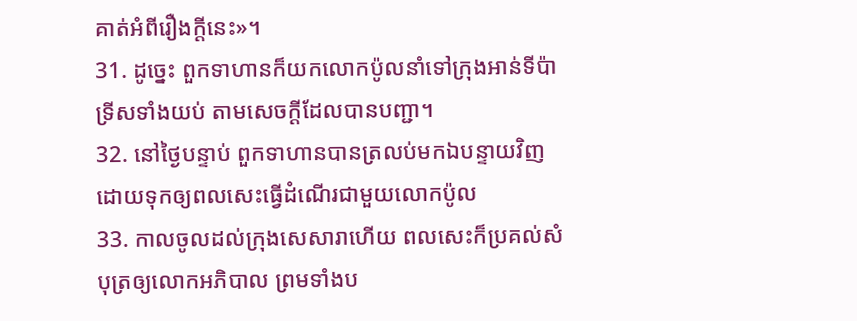គាត់អំពីរឿងក្ដីនេះ»។
31. ដូច្នេះ ពួកទាហានក៏យកលោកប៉ូលនាំទៅក្រុងអាន់ទីប៉ាទ្រីសទាំងយប់ តាមសេចក្ដីដែលបានបញ្ជា។
32. នៅថ្ងៃបន្ទាប់ ពួកទាហានបានត្រលប់មកឯបន្ទាយវិញ ដោយទុកឲ្យពលសេះធ្វើដំណើរជាមួយលោកប៉ូល
33. កាលចូលដល់ក្រុងសេសារាហើយ ពលសេះក៏ប្រគល់សំបុត្រឲ្យលោកអភិបាល ព្រមទាំងប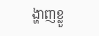ង្ហាញខ្លួ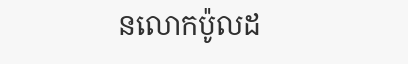នលោកប៉ូលដ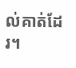ល់គាត់ដែរ។